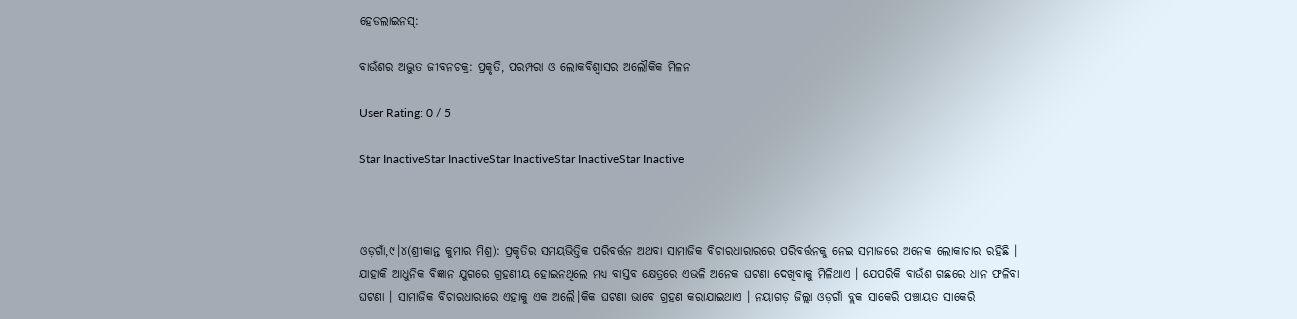ହେଡଲାଇନସ୍:

ବାଉଁଶର ଅଦ୍ଭୁତ ଜୀବନଚକ୍ର: ପ୍ରକୃତି, ପରମ୍ପରା ଓ ଲୋକବିଶ୍ୱାସର ଅଲୌକିକ ମିଳନ

User Rating: 0 / 5

Star InactiveStar InactiveStar InactiveStar InactiveStar Inactive



ଓଡ଼ଗାଁ,୯।୪(ଶ୍ରୀକାନ୍ତ କୁମାର ମିଶ୍ର): ପ୍ରକୃତିର ସମୟଭିତ୍ତିକ ପରିବର୍ତ୍ତନ ଅଥବା ସାମାଜିକ ବିଚାରଧାରାରରେ ପରିବର୍ତ୍ତନକୁ ନେଇ ସମାଜରେ ଅନେକ ଲୋକାଚାର ରହିଛି । ଯାହାକି ଆଧୁନିକ ବିଜ୍ଞାନ ଯୁଗରେ ଗ୍ରହଣୀୟ ହୋଇନଥିଲେ ମଧ୍ୟ ବାସ୍ତବ କ୍ଷେତ୍ରରେ ଏଭଳି ଅନେକ ଘଟଣା ଦେଖିବାକୁ ମିଳିଥାଏ । ଯେପରିକି ବାଉଁଶ ଗଛରେ ଧାନ ଫଳିବା ଘଟଣା । ସାମାଜିକ ବିଚାରଧାରାରେ ଏହାକୁ ଏକ ଅଲୈ।କିକ ଘଟଣା ଭାବେ ଗ୍ରହଣ କରାଯାଇଥାଏ । ନୟାଗଡ଼ ଜିଲ୍ଲା ଓଡ଼ଗାଁ ବ୍ଲକ ସାକେରି ପଞ୍ଚାୟତ ସାକେରି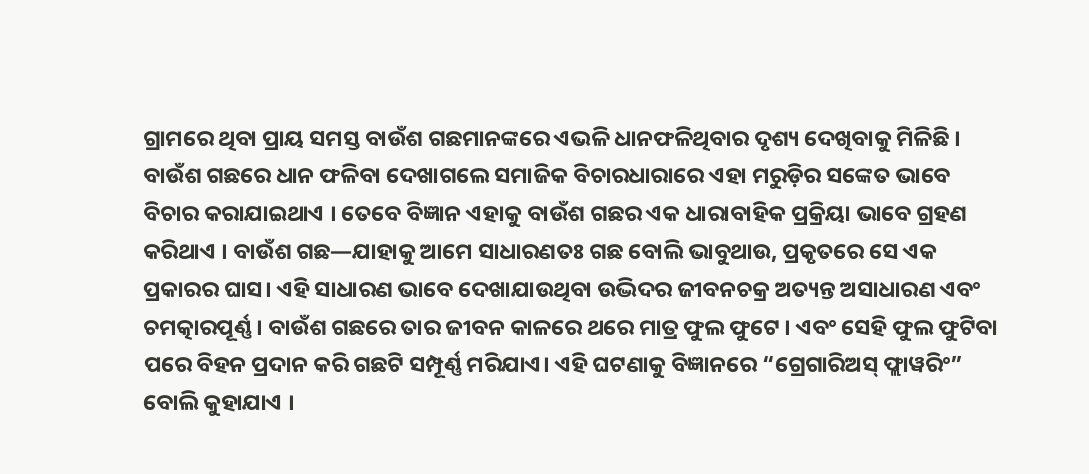ଗ୍ରାମରେ ଥିବା ପ୍ରାୟ ସମସ୍ତ ବାଉଁଶ ଗଛମାନଙ୍କରେ ଏଭଳି ଧାନଫଳିଥିବାର ଦୃଶ୍ୟ ଦେଖିବାକୁ ମିଳିଛି । ବାଉଁଶ ଗଛରେ ଧାନ ଫଳିବା ଦେଖାଗଲେ ସମାଜିକ ବିଚାରଧାରାରେ ଏହା ମରୁଡ଼ିର ସଙ୍କେତ ଭାବେ ବିଚାର କରାଯାଇଥାଏ । ତେବେ ବିଜ୍ଞାନ ଏହାକୁ ବାଉଁଶ ଗଛର ଏକ ଧାରାବାହିକ ପ୍ରକ୍ରିୟା ଭାବେ ଗ୍ରହଣ କରିଥାଏ । ବାଉଁଶ ଗଛ—ଯାହାକୁ ଆମେ ସାଧାରଣତଃ ଗଛ ବୋଲି ଭାବୁଥାଉ, ପ୍ରକୃତରେ ସେ ଏକ ପ୍ରକାରର ଘାସ। ଏହି ସାଧାରଣ ଭାବେ ଦେଖାଯାଉଥିବା ଉଦ୍ଭିଦର ଜୀବନଚକ୍ର ଅତ୍ୟନ୍ତ ଅସାଧାରଣ ଏବଂ ଚମତ୍କାରପୂର୍ଣ୍ଣ । ବାଉଁଶ ଗଛରେ ତାର ଜୀବନ କାଳରେ ଥରେ ମାତ୍ର ଫୁଲ ଫୁଟେ । ଏବଂ ସେହି ଫୁଲ ଫୁଟିବା ପରେ ବିହନ ପ୍ରଦାନ କରି ଗଛଟି ସମ୍ପୂର୍ଣ୍ଣ ମରିଯାଏ। ଏହି ଘଟଣାକୁ ବିଜ୍ଞାନରେ “ଗ୍ରେଗାରିଅସ୍ ଫ୍ଲାୱରିଂ” ବୋଲି କୁହାଯାଏ ।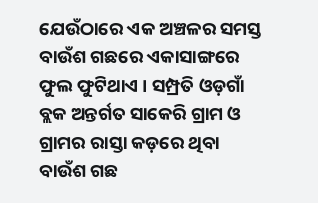ଯେଉଁଠାରେ ଏକ ଅଞ୍ଚଳର ସମସ୍ତ ବାଉଁଶ ଗଛରେ ଏକାସାଙ୍ଗରେ ଫୁଲ ଫୁଟିଥାଏ । ସମ୍ପ୍ରତି ଓଡ଼ଗାଁ ବ୍ଲକ ଅନ୍ତର୍ଗତ ସାକେରି ଗ୍ରାମ ଓ ଗ୍ରାମର ରାସ୍ତା କଡ଼ରେ ଥିବା ବାଉଁଶ ଗଛ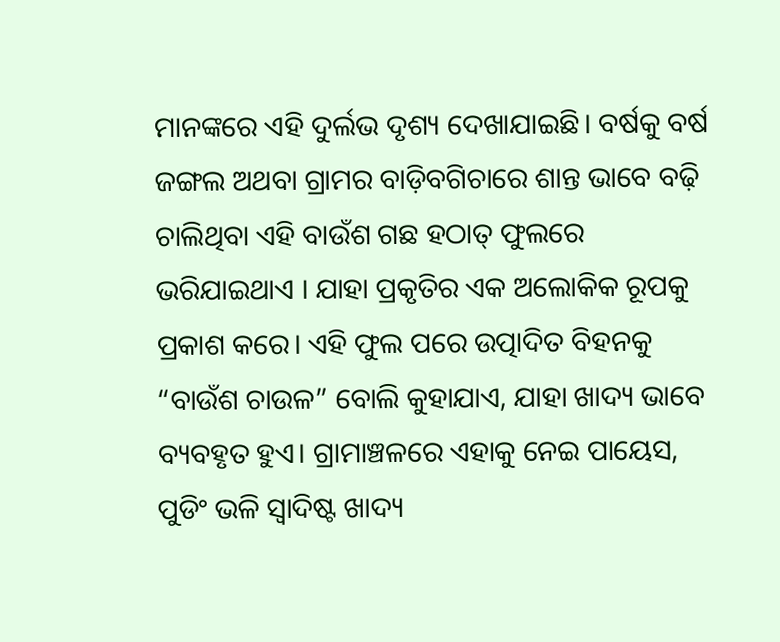ମାନଙ୍କରେ ଏହି ଦୁର୍ଲଭ ଦୃଶ୍ୟ ଦେଖାଯାଇଛି। ବର୍ଷକୁ ବର୍ଷ ଜଙ୍ଗଲ ଅଥବା ଗ୍ରାମର ବାଡ଼ିବଗିଚାରେ ଶାନ୍ତ ଭାବେ ବଢ଼ି ଚାଲିଥିବା ଏହି ବାଉଁଶ ଗଛ ହଠାତ୍ ଫୁଲରେ ଭରିଯାଇଥାଏ । ଯାହା ପ୍ରକୃତିର ଏକ ଅଲୋକିକ ରୂପକୁ ପ୍ରକାଶ କରେ। ଏହି ଫୁଲ ପରେ ଉତ୍ପାଦିତ ବିହନକୁ “ବାଉଁଶ ଚାଉଳ” ବୋଲି କୁହାଯାଏ, ଯାହା ଖାଦ୍ୟ ଭାବେ ବ୍ୟବହୃତ ହୁଏ। ଗ୍ରାମାଞ୍ଚଳରେ ଏହାକୁ ନେଇ ପାୟେସ, ପୁଡିଂ ଭଳି ସ୍ୱାଦିଷ୍ଟ ଖାଦ୍ୟ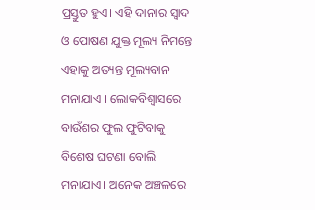ପ୍ରସ୍ତୁତ ହୁଏ। ଏହି ଦାନାର ସ୍ୱାଦ ଓ ପୋଷଣ ଯୁକ୍ତ ମୂଲ୍ୟ ନିମନ୍ତେ ଏହାକୁ ଅତ୍ୟନ୍ତ ମୂଲ୍ୟବାନ ମନାଯାଏ । ଲୋକବିଶ୍ୱାସରେ ବାଉଁଶର ଫୁଲ ଫୁଟିବାକୁ ବିଶେଷ ଘଟଣା ବୋଲି ମନାଯାଏ। ଅନେକ ଅଞ୍ଚଳରେ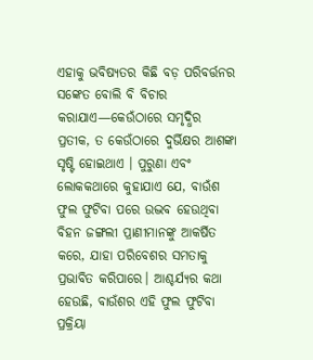ଏହାକୁ ଭବିଷ୍ୟତର କିଛି ବଡ଼ ପରିବର୍ତ୍ତନର ସଙ୍କେତ ବୋଲି ବି ବିଚାର କରାଯାଏ—କେଉଁଠାରେ ସମୃଦ୍ଧିର ପ୍ରତୀକ, ତ କେଉଁଠାରେ ଦୁର୍ଭିକ୍ଷର ଆଶଙ୍କା ସୃଷ୍ଟି ହୋଇଥାଏ । ପୁରୁଣା ଏବଂ ଲୋକକଥାରେ କୁହାଯାଏ ଯେ, ବାଉଁଶ ଫୁଲ ଫୁଟିବା ପରେ ଉଦ୍ଭବ ହେଉଥିବା ବିହନ ଜଙ୍ଗଲୀ ପ୍ରାଣୀମାନଙ୍କୁ ଆକର୍ଷିତ କରେ, ଯାହା ପରିବେଶର ସମତାକୁ ପ୍ରଭାବିତ କରିପାରେ। ଆଶ୍ଚର୍ଯ୍ୟର କଥା ହେଉଛି, ବାଉଁଶର ଏହି ଫୁଲ ଫୁଟିବା ପ୍ରକ୍ରିୟା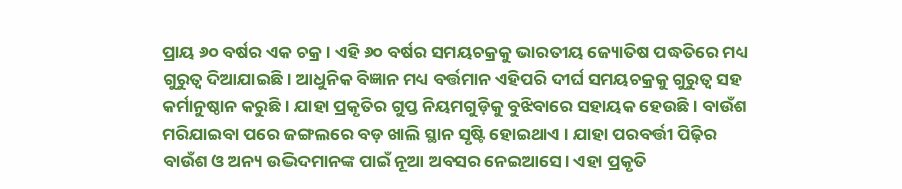ପ୍ରାୟ ୬୦ ବର୍ଷର ଏକ ଚକ୍ର । ଏହି ୬୦ ବର୍ଷର ସମୟଚକ୍ରକୁ ଭାରତୀୟ ଜ୍ୟୋତିଷ ପଦ୍ଧତିରେ ମଧ୍ୟ ଗୁରୁତ୍ୱ ଦିଆଯାଇଛି। ଆଧୁନିକ ବିଜ୍ଞାନ ମଧ୍ୟ ବର୍ତ୍ତମାନ ଏହିପରି ଦୀର୍ଘ ସମୟଚକ୍ରକୁ ଗୁରୁତ୍ୱ ସହ କର୍ମାନୁଷ୍ଠାନ କରୁଛି । ଯାହା ପ୍ରକୃତିର ଗୁପ୍ତ ନିୟମଗୁଡ଼ିକୁ ବୁଝିବାରେ ସହାୟକ ହେଉଛି। ବାଉଁଶ ମରିଯାଇବା ପରେ ଜଙ୍ଗଲରେ ବଡ଼ ଖାଲି ସ୍ଥାନ ସୃଷ୍ଟି ହୋଇଥାଏ । ଯାହା ପରବର୍ତ୍ତୀ ପିଢ଼ିର ବାଉଁଶ ଓ ଅନ୍ୟ ଉଦ୍ଭିଦମାନଙ୍କ ପାଇଁ ନୂଆ ଅବସର ନେଇଆସେ। ଏହା ପ୍ରକୃତି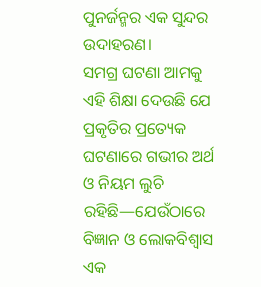ପୁନର୍ଜନ୍ମର ଏକ ସୁନ୍ଦର ଉଦାହରଣ।
ସମଗ୍ର ଘଟଣା ଆମକୁ ଏହି ଶିକ୍ଷା ଦେଉଛି ଯେ ପ୍ରକୃତିର ପ୍ରତ୍ୟେକ ଘଟଣାରେ ଗଭୀର ଅର୍ଥ ଓ ନିୟମ ଲୁଚି ରହିଛି—ଯେଉଁଠାରେ ବିଜ୍ଞାନ ଓ ଲୋକବିଶ୍ୱାସ ଏକ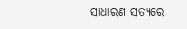ସାଧାରଣ ସତ୍ୟରେ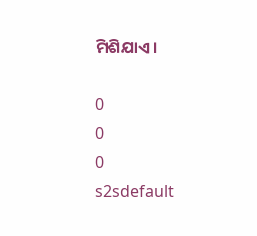ମିଶିଯାଏ।

0
0
0
s2sdefault